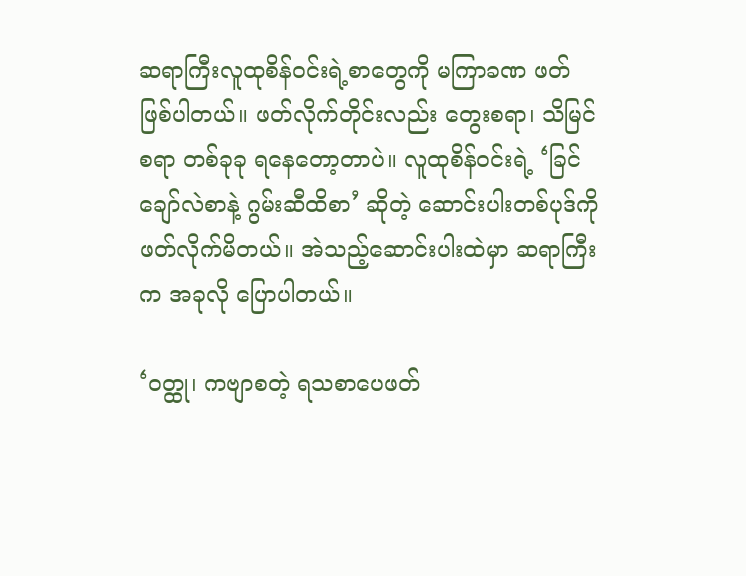ဆရာကြီးလူထုစိန်ဝင်းရဲ့စာတွေကို မကြာခဏ ဖတ်ဖြစ်ပါတယ်။ ဖတ်လိုက်တိုင်းလည်း တွေးစရာ၊ သိမြင်စရာ တစ်ခုခု ရနေတော့တာပဲ။ လူထုစိန်ဝင်းရဲ့ ‘ခြင်ချော်လဲစာနဲ့ ဂွမ်းဆီထိစာ’ ဆိုတဲ့ ဆောင်းပါးတစ်ပုဒ်ကို ဖတ်လိုက်မိတယ်။ အဲသည့်ဆောင်းပါးထဲမှာ ဆရာကြီးက အခုလို ပြောပါတယ်။

‘ဝတ္ထု၊ ကဗျာစတဲ့ ရသစာပေဖတ်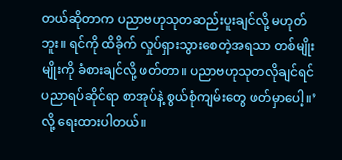တယ်ဆိုတာက ပညာဗဟုသုတဆည်းပူးချင်လို့ မဟုတ်ဘူး။ ရင်ကို ထိခိုက် လှုပ်ရှားသွားစေတဲ့အရသာ တစ်မျိုးမျိုးကို ခံစားချင်လို့ ဖတ်တာ။ ပညာဗဟုသုတလိုချင်ရင် ပညာရပ်ဆိုင်ရာ စာအုပ်နဲ့ စွယ်စုံကျမ်းတွေ ဖတ်မှာပေါ့။’ လို့ ရေးထားပါတယ်။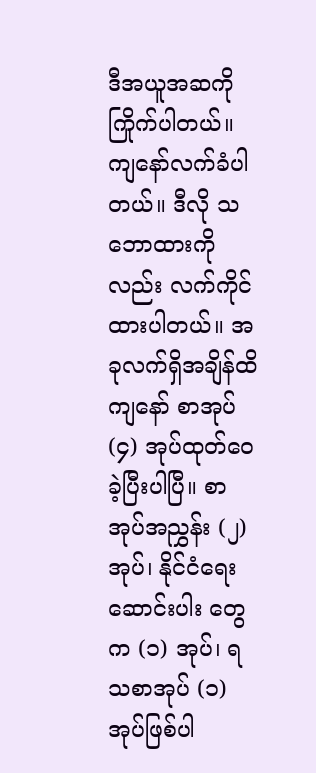ဒီအယူအဆကို ကြိုက်ပါတယ်။ ကျနော်လက်ခံပါတယ်။ ဒီလို သဘောထားကိုလည်း လက်ကိုင်ထားပါတယ်။ အခုလက်ရှိအချိန်ထိ ကျနော် စာအုပ် (၄) အုပ်ထုတ်ဝေခဲ့ပြီးပါပြီ။ စာအုပ်အညွှန်း (၂) အုပ်၊ နိုင်ငံရေးဆောင်းပါး တွေက (၁) အုပ်၊ ရသစာအုပ် (၁) အုပ်ဖြစ်ပါ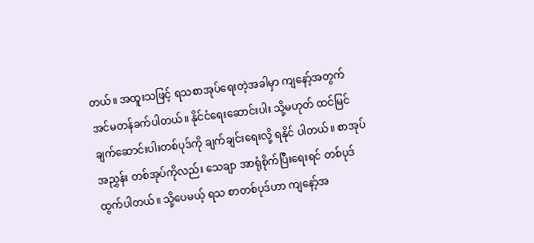တယ်။ အထူးသဖြင့် ရသစာအုပ်ရေးတဲ့အခါမှာ ကျနော့်အတွက် အင်မတန်ခက်ပါတယ်။ နိုင်ငံရေးဆောင်းပါး သို့မဟုတ် ထင်မြင်ချက်ဆောင်းပါးတစ်ပုဒ်ကို ချက်ချင်းရေးလို့ ရနိုင် ပါတယ်။ စာအုပ်အညွှန်း တစ်အုပ်ကိုလည်း သေချာ အာရုံစိုက်ပြီးရေးရင် တစ်ပုဒ်ထွက်ပါတယ်။ သို့ပေမယ့် ရသ စာတစ်ပုဒ်ဟာ ကျနော့်အ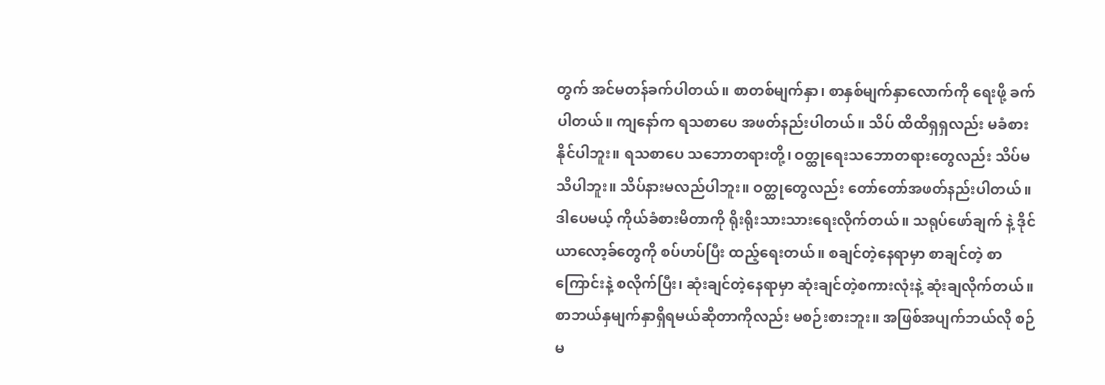တွက် အင်မတန်ခက်ပါတယ်။ စာတစ်မျက်နှာ၊ စာနှစ်မျက်နှာလောက်ကို ရေးဖို့ ခက် ပါတယ်။ ကျနော်က ရသစာပေ အဖတ်နည်းပါတယ်။ သိပ် ထိထိရှရှလည်း မခံစားနိုင်ပါဘူး။ ရသစာပေ သဘောတရားတို့၊ ဝတ္ထုရေးသဘောတရားတွေလည်း သိပ်မသိပါဘူး။ သိပ်နားမလည်ပါဘူး။ ဝတ္ထုတွေလည်း တော်တော်အဖတ်နည်းပါတယ်။ ဒါပေမယ့် ကိုယ်ခံစားမိတာကို ရိုးရိုးသားသားရေးလိုက်တယ်။ သရုပ်ဖော်ချက် နဲ့ ဒိုင်ယာလော့ခ်တွေကို စပ်ဟပ်ပြီး ထည့်ရေးတယ်။ စချင်တဲ့နေရာမှာ စာချင်တဲ့ စာကြောင်းနဲ့ စလိုက်ပြီး၊ ဆုံးချင်တဲ့နေရာမှာ ဆုံးချင်တဲ့စကားလုံးနဲ့ ဆုံးချလိုက်တယ်။ စာဘယ်နှမျက်နှာရှိရမယ်ဆိုတာကိုလည်း မစဉ်းစားဘူး။ အဖြစ်အပျက်ဘယ်လို စဉ်မ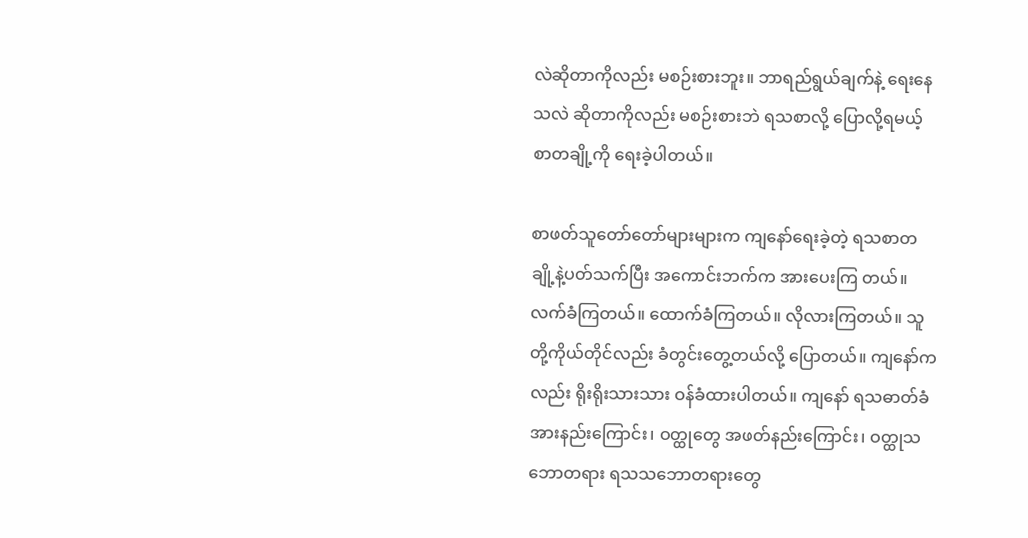လဲဆိုတာကိုလည်း မစဉ်းစားဘူး။ ဘာရည်ရွယ်ချက်နဲ့ ရေးနေသလဲ ဆိုတာကိုလည်း မစဉ်းစားဘဲ ရသစာလို့ ပြောလို့ရမယ့် စာတချို့ကို ရေးခဲ့ပါတယ်။

စာဖတ်သူတော်တော်များများက ကျနော်ရေးခဲ့တဲ့ ရသစာတချို့နဲ့ပတ်သက်ပြီး အကောင်းဘက်က အားပေးကြ တယ်။ လက်ခံကြတယ်။ ထောက်ခံကြတယ်။ လိုလားကြတယ်။ သူတို့ကိုယ်တိုင်လည်း ခံတွင်းတွေ့တယ်လို့ ပြောတယ်။ ကျနော်ကလည်း ရိုးရိုးသားသား ဝန်ခံထားပါတယ်။ ကျနော် ရသဓာတ်ခံအားနည်းကြောင်း၊ ဝတ္ထုတွေ အဖတ်နည်းကြောင်း၊ ဝတ္ထုသဘောတရား ရသသဘောတရားတွေ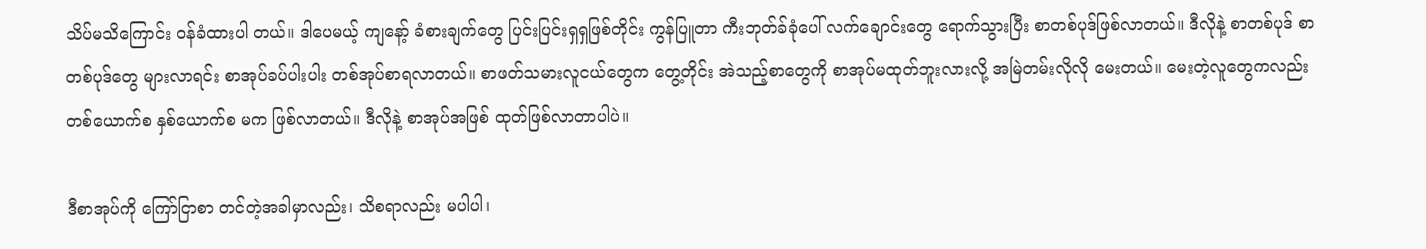သိပ်မသိကြောင်း ဝန်ခံထားပါ တယ်။ ဒါပေမယ့် ကျနော့် ခံစားချက်တွေ ပြင်းပြင်းရှရှဖြစ်တိုင်း ကွန်ပြူတာ ကီးဘုတ်ခ်ခုံပေါ် လက်ချောင်းတွေ ရောက်သွားပြီး စာတစ်ပုဒ်ဖြစ်လာတယ်။ ဒီလိုနဲ့ စာတစ်ပုဒ် စာတစ်ပုဒ်တွေ များလာရင်း စာအုပ်ခပ်ပါးပါး တစ်အုပ်စာရလာတယ်။ စာဖတ်သမားလူငယ်တွေက တွေ့တိုင်း အဲသည့်စာတွေကို စာအုပ်မထုတ်ဘူးလားလို့ အမြဲတမ်းလိုလို မေးတယ်။ မေးတဲ့လူတွေကလည်း တစ်ယောက်စ နှစ်ယောက်စ မက ဖြစ်လာတယ်။ ဒီလိုနဲ့ စာအုပ်အဖြစ် ထုတ်ဖြစ်လာတာပါပဲ။

ဒီစာအုပ်ကို ကြော်ငြာစာ တင်တဲ့အခါမှာလည်း၊ သိစရာလည်း မပါပါ၊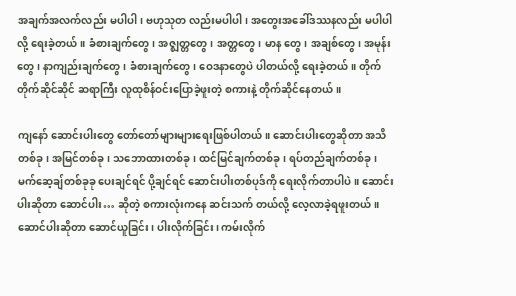အချက်အလက်လည်း မပါပါ၊ ဗဟုသုတ လည်းမပါပါ၊ အတွေးအခေါ်ဒဿနလည်း မပါပါလို့ ရေးခဲ့တယ်။ ခံစားချက်တွေ၊ အဇ္ဈတ္တတွေ၊ အတ္တတွေ၊ မာန တွေ၊ အချစ်တွေ၊ အမုန်းတွေ၊ နာကျည်းချက်တွေ၊ ခံစားချက်တွေ၊ ဝေဒနာတွေပဲ ပါတယ်လို့ ရေးခဲ့တယ်။ တိုက် တိုက်ဆိုင်ဆိုင် ဆရာကြီး လူထုစိန်ဝင်းပြောခဲ့ဖူးတဲ့ စကားနဲ့ တိုက်ဆိုင်နေတယ်။

ကျနော် ဆောင်းပါးတွေ တော်တော်များများရေးဖြစ်ပါတယ်။ ဆောင်းပါးတွေဆိုတာ အသိတစ်ခု၊ အမြင်တစ်ခု၊ သဘောထားတစ်ခု၊ ထင်မြင်ချက်တစ်ခု၊ ရပ်တည်ချက်တစ်ခု၊ မက်ဆေ့ချ်တစ်ခုခု ပေးချင်ရင် ပို့ချင်ရင် ဆောင်းပါးတစ်ပုဒ်ကို ရေးလိုက်တာပါပဲ။ ဆောင်းပါးဆိုတာ ဆောင်ပါး… ဆိုတဲ့ စကားလုံးကနေ ဆင်းသက် တယ်လို့ လေ့လာခဲ့ရဖူးတယ်။ ဆောင်ပါးဆိုတာ ဆောင်ယူခြင်း၊ ပါးလိုက်ခြင်း၊ ကမ်းလိုက်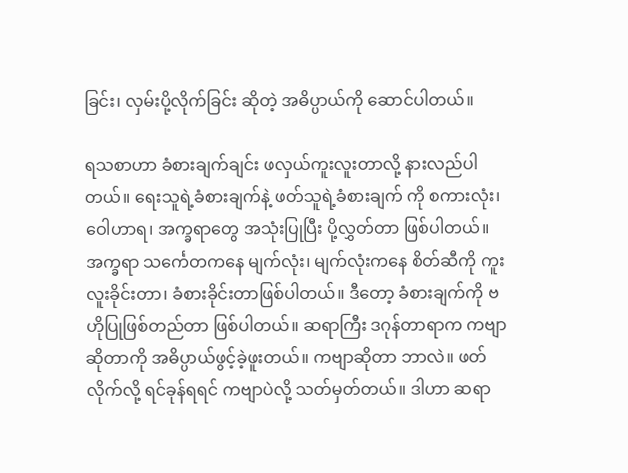ခြင်း၊ လှမ်းပို့လိုက်ခြင်း ဆိုတဲ့ အဓိပ္ပာယ်ကို ဆောင်ပါတယ်။

ရသစာဟာ ခံစားချက်ချင်း ဖလှယ်ကူးလူးတာလို့ နားလည်ပါတယ်။ ရေးသူရဲ့ခံစားချက်နဲ့ ဖတ်သူရဲ့ခံစားချက် ကို စကားလုံး၊ ဝေါဟာရ၊ အက္ခရာတွေ အသုံးပြုပြီး ပို့လွှတ်တာ ဖြစ်ပါတယ်။ အက္ခရာ သင်္ကေတကနေ မျက်လုံး၊ မျက်လုံးကနေ စိတ်ဆီကို ကူးလူးခိုင်းတာ၊ ခံစားခိုင်းတာဖြစ်ပါတယ်။ ဒီတော့ ခံစားချက်ကို ဗဟိုပြုဖြစ်တည်တာ ဖြစ်ပါတယ်။ ဆရာကြီး ဒဂုန်တာရာက ကဗျာဆိုတာကို အဓိပ္ပာယ်ဖွင့်ခဲ့ဖူးတယ်။ ကဗျာဆိုတာ ဘာလဲ။ ဖတ်လိုက်လို့ ရင်ခုန်ရရင် ကဗျာပဲလို့ သတ်မှတ်တယ်။ ဒါဟာ ဆရာ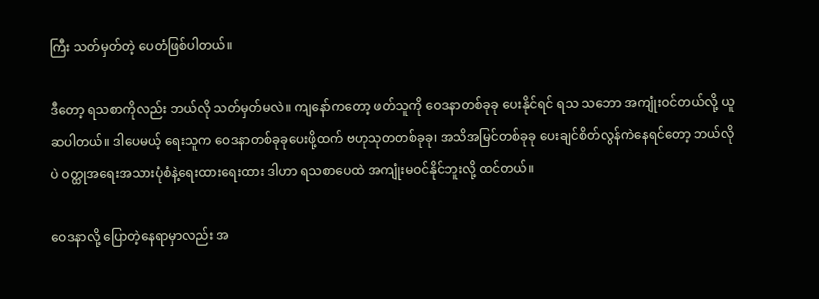ကြီး သတ်မှတ်တဲ့ ပေတံဖြစ်ပါတယ်။

ဒီတော့ ရသစာကိုလည်း ဘယ်လို သတ်မှတ်မလဲ။ ကျနော်ကတော့ ဖတ်သူကို ဝေဒနာတစ်ခုခု ပေးနိုင်ရင် ရသ သဘော အကျုံးဝင်တယ်လို့ ယူဆပါတယ်။ ဒါပေမယ့် ရေးသူက ဝေဒနာတစ်ခုခုပေးဖို့ထက် ဗဟုသုတတစ်ခုခု၊ အသိအမြင်တစ်ခုခု ပေးချင်စိတ်လွန်ကဲနေရင်တော့ ဘယ်လိုပဲ ဝတ္ထုအရေးအသားပုံစံနဲ့ရေးထားရေးထား ဒါဟာ ရသစာပေထဲ အကျုံးမဝင်နိုင်ဘူးလို့ ထင်တယ်။

ဝေဒနာလို့ ပြောတဲ့နေရာမှာလည်း အ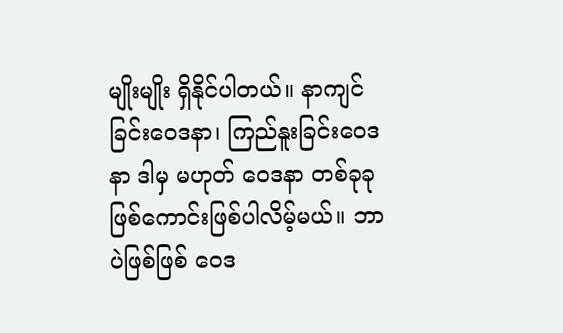မျိုးမျိုး ရှိနိုင်ပါတယ်။ နာကျင်ခြင်းဝေဒနာ၊ ကြည်နူးခြင်းဝေဒနာ ဒါမှ မဟုတ် ဝေဒနာ တစ်ခုခု ဖြစ်ကောင်းဖြစ်ပါလိမ့်မယ်။ ဘာပဲဖြစ်ဖြစ် ဝေဒ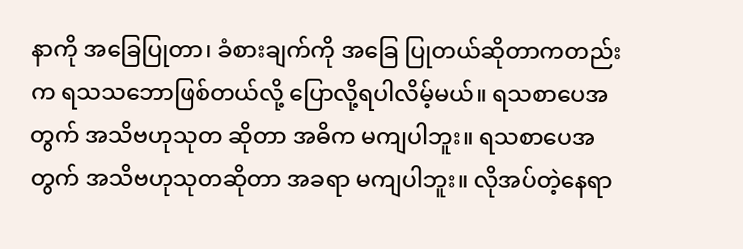နာကို အခြေပြုတာ၊ ခံစားချက်ကို အခြေ ပြုတယ်ဆိုတာကတည်းက ရသသဘောဖြစ်တယ်လို့ ပြောလို့ရပါလိမ့်မယ်။ ရသစာပေအတွက် အသိဗဟုသုတ ဆိုတာ အဓိက မကျပါဘူး။ ရသစာပေအတွက် အသိဗဟုသုတဆိုတာ အခရာ မကျပါဘူး။ လိုအပ်တဲ့နေရာ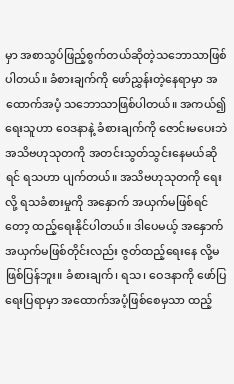မှာ အစာသွပ်ဖြည့်စွက်တယ်ဆိုတဲ့သဘောသာဖြစ်ပါတယ်။ ခံစားချက်ကို ဖော်ညွှန်းတဲ့နေရာမှာ အထောက်အပံ့ သဘောသာဖြစ်ပါတယ်။ အကယ်၍ ရေးသူဟာ ဝေဒနာနဲ့ ခံစားချက်ကို ဇောင်းမပေးဘဲ အသိဗဟုသုတကို အတင်းသွတ်သွင်းနေမယ်ဆိုရင် ရသဟာ ပျက်တယ်။ အသိဗဟုသုတကို ရေးလို့ ရသခံစားမှုကို အနှောက် အယှက်မဖြစ်ရင်တော့ ထည့်ရေးနိုင်ပါတယ်။ ဒါပေမယ့် အနှောက်အယှက်မဖြစ်တိုင်းလည်း ဇွတ်ထည့်ရေးနေ လို့မဖြစ်ပြန်ဘူး။ ခံစားချက်၊ ရသ၊ ဝေဒနာကို ဖော်ပြရေးပြရာမှာ အထောက်အပံ့ဖြစ်စေမှသာ ထည့်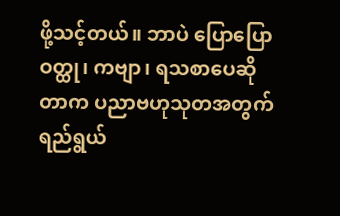ဖို့သင့်တယ်။ ဘာပဲ ပြောပြော ဝတ္ထု၊ ကဗျာ၊ ရသစာပေဆိုတာက ပညာဗဟုသုတအတွက် ရည်ရွယ်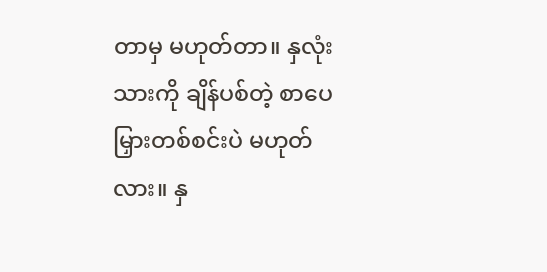တာမှ မဟုတ်တာ။ နှလုံးသားကို ချိန်ပစ်တဲ့ စာပေမြှားတစ်စင်းပဲ မဟုတ်လား။ နှ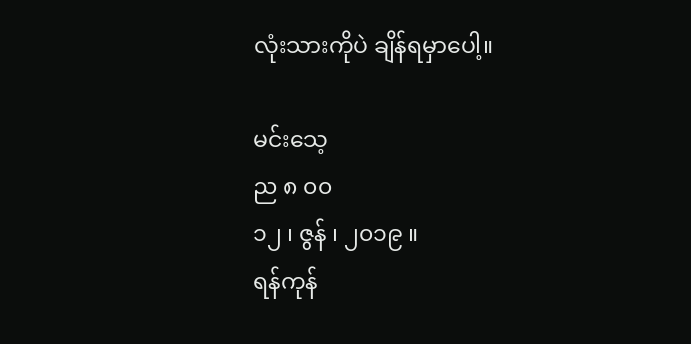လုံးသားကိုပဲ ချိန်ရမှာပေါ့။

မင်းသေ့
ည ၈ ၀၀
၁၂ ၊ ဇွန် ၊ ၂၀၁၉ ။
ရန်ကုန်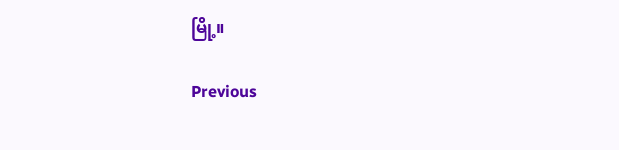မြို့။

Previous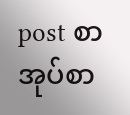post စာအုပ်စာ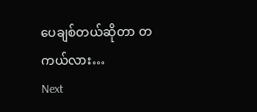ပေချစ်တယ်ဆိုတာ တကယ်လား…
Next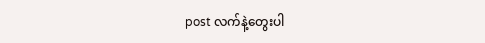post လက်နဲ့တွေးပါ